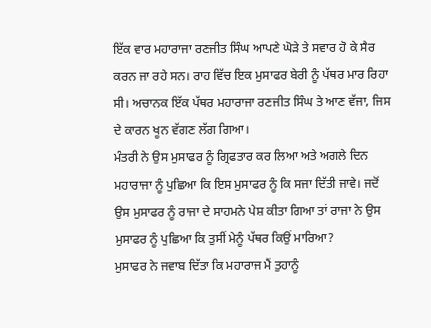ਇੱਕ ਵਾਰ ਮਹਾਰਾਜਾ ਰਣਜੀਤ ਸਿੰਘ ਆਪਣੇ ਘੋੜੇ ਤੇ ਸਵਾਰ ਹੋ ਕੇ ਸੈਰ ਕਰਨ ਜਾ ਰਹੇ ਸਨ। ਰਾਹ ਵਿੱਚ ਇਕ ਮੁਸਾਫਰ ਬੇਰੀ ਨੂੰ ਪੱਥਰ ਮਾਰ ਰਿਹਾ ਸੀ। ਅਚਾਨਕ ਇੱਕ ਪੱਥਰ ਮਹਾਰਾਜਾ ਰਣਜੀਤ ਸਿੰਘ ਤੇ ਆਣ ਵੱਜਾ, ਜਿਸ ਦੇ ਕਾਰਨ ਖੂਨ ਵੱਗਣ ਲੱਗ ਗਿਆ।
ਮੰਤਰੀ ਨੇ ਉਸ ਮੁਸਾਫਰ ਨੂੰ ਗ੍ਰਿਫਤਾਰ ਕਰ ਲਿਆ ਅਤੇ ਅਗਲੇ ਦਿਨ ਮਹਾਰਾਜਾ ਨੂੰ ਪੁਛਿਆ ਕਿ ਇਸ ਮੁਸਾਫਰ ਨੂੰ ਕਿ ਸਜਾ ਦਿੱਤੀ ਜਾਵੇ। ਜਦੋਂ ਉਸ ਮੁਸਾਫਰ ਨੂੰ ਰਾਜਾ ਦੇ ਸਾਹਮਨੇ ਪੇਸ਼ ਕੀਤਾ ਗਿਆ ਤਾਂ ਰਾਜਾ ਨੇ ਉਸ ਮੁਸਾਫਰ ਨੂੰ ਪੁਛਿਆ ਕਿ ਤੁਸੀਂ ਮੇਨੂੰ ਪੱਥਰ ਕਿਉਂ ਮਾਰਿਆ?
ਮੁਸਾਫਰ ਨੇ ਜਵਾਬ ਦਿੱਤਾ ਕਿ ਮਹਾਰਾਜ ਮੈਂ ਤੁਹਾਨੂੰ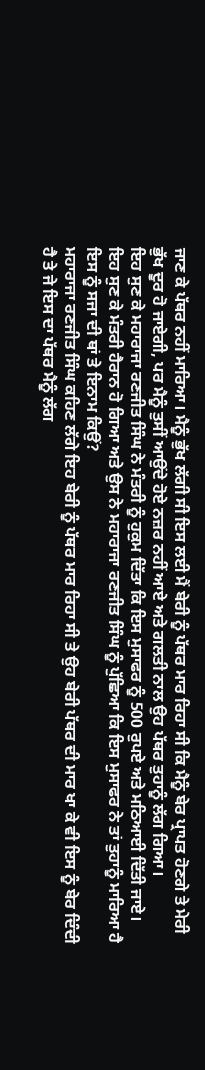ਜਾਣ ਕੇ ਪੱਥਰ ਨਹੀਂ ਮਾਰਿਆ। ਮੈਨੂੰ ਭੁੱਖ ਲੱਗੀ ਸੀ ਇਸ ਲਈ ਮੈਂ ਬੇਰੀ ਨੂੰ ਪੱਥਰ ਮਾਰ ਰਿਹਾ ਸੀ ਕਿ ਮੈਨੂੰ ਬੇਰ ਪ੍ਰਾਪਤ ਹੋਣਗੇ ਤੇ ਮੇਰੀ ਭੁੱਖ ਦੂਰ ਹੋ ਜਾਏਗੀ, ਪਰ ਮੈਨੂੰ ਤੁਸੀਂ ਆਉਂਦੇ ਹੋਏ ਨਜ਼ਰ ਨਹੀਂ ਆਏ ਅਤੇ ਗਲਤੀ ਨਾਲ ਉਹ ਪੱਥਰ ਤੁਹਾਨੂੰ ਲੱਗ ਗਿਆ।
ਇਹ ਸੁਣ ਕੇ ਮਹਾਰਾਜਾ ਰਣਜੀਤ ਸਿੰਘ ਨੇ ਮੰਤਰੀ ਨੂੰ ਹੁਕੁਮ ਦਿੱਤਾ ਕਿ ਇਸ ਮੁਸਾਫਰ ਨੂੰ 500 ਰੁਪਏ ਅਤੇ ਮਠਿਆਈ ਦਿੱਤੀ ਜਾਏ। ਇਹ ਸੁਣ ਕੇ ਮੰਤਰੀ ਹੈਰਾਨ ਹੋ ਗਿਆ ਅਤੇ ਉਸ ਨੇ ਮਹਾਰਾਜਾ ਰਣਜੀਤ ਸਿੰਘ ਨੂੰ ਪੁੱਛਿਆ ਕਿ ਇਸ ਮੁਸਾਫਰ ਨੇ ਤਾਂ ਤੁਹਾਨੂੰ ਮਾਰਿਆ ਹੈ ਇਸ ਨੂੰ ਸਜਾ ਦੀ ਥਾਂ ਤੇ ਇਨਾਮ ਕਿਉਂ?
ਮਹਾਰਾਜਾ ਰਣਜੀਤ ਸਿੰਘ ਕਹਿਣ ਲੱਗੇ ਇਹ ਬੇਰੀ ਨੂੰ ਪੱਥਰ ਮਾਰ ਰਿਹਾ ਸੀ ਤੇ ਉਹ ਬੇਰੀ ਪੱਥਰ ਦੀ ਮਾਰ ਖਾ ਕੇ ਵੀ ਇਸ ਨੂੰ ਬੇਰ ਦਿੰਦੀ ਹੈ ਤੇ ਜੇ ਇਸ ਦਾ ਪੱਥਰ ਮੈਨੂੰ ਲੱਗ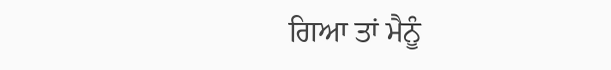ਗਿਆ ਤਾਂ ਮੈਨੂੰ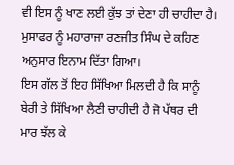ਵੀ ਇਸ ਨੂੰ ਖਾਣ ਲਈ ਕੁੱਝ ਤਾਂ ਦੇਣਾ ਹੀ ਚਾਹੀਦਾ ਹੈ। ਮੁਸਾਫਰ ਨੂੰ ਮਹਾਰਾਜਾ ਰਣਜੀਤ ਸਿੰਘ ਦੇ ਕਹਿਣ ਅਨੁਸਾਰ ਇਨਾਮ ਦਿੱਤਾ ਗਿਆ।
ਇਸ ਗੱਲ ਤੋਂ ਇਹ ਸਿੱਖਿਆ ਮਿਲਦੀ ਹੈ ਕਿ ਸਾਨੂੰ ਬੇਰੀ ਤੇ ਸਿੱਖਿਆ ਲੈਣੀ ਚਾਹੀਦੀ ਹੈ ਜੋ ਪੱਥਰ ਦੀ ਮਾਰ ਝੱਲ ਕੇ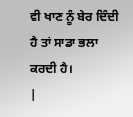ਵੀ ਖਾਣ ਨੂੰ ਬੇਰ ਦਿੰਦੀ ਹੈ ਤਾਂ ਸਾਡਾ ਭਲਾ ਕਰਦੀ ਹੈ।
|